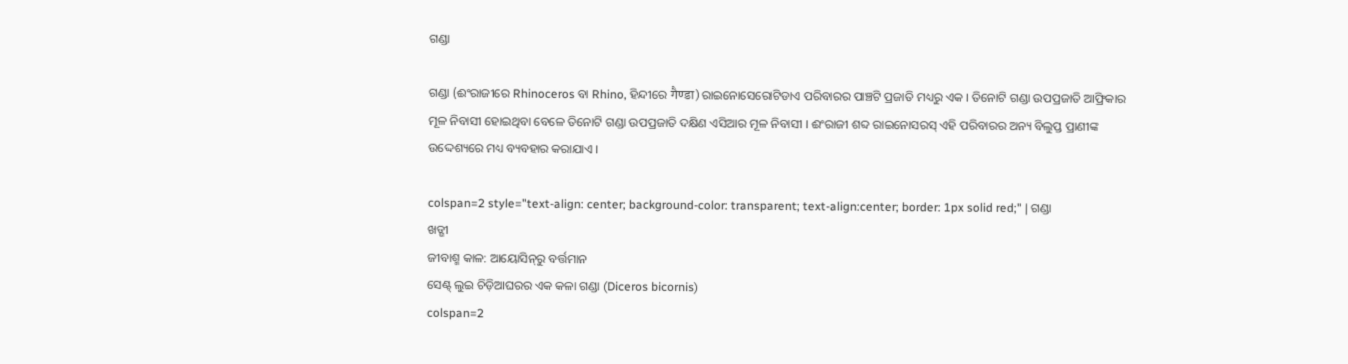ଗଣ୍ଡା

ଗଣ୍ଡା (ଈଂରାଜୀରେ Rhinoceros ବା Rhino, ହିନ୍ଦୀରେ गैण्डा) ରାଇନୋସେରୋଟିଡାଏ ପରିବାରର ପାଞ୍ଚଟି ପ୍ରଜାତି ମଧ୍ୟରୁ ଏକ । ତିନୋଟି ଗଣ୍ଡା ଉପପ୍ରଜାତି ଆଫ୍ରିକାର ମୂଳ ନିବାସୀ ହୋଇଥିବା ବେଳେ ତିନୋଟି ଗଣ୍ଡା ଉପପ୍ରଜାତି ଦକ୍ଷିଣ ଏସିଆର ମୂଳ ନିବାସୀ । ଈଂରାଜୀ ଶବ୍ଦ ରାଇନୋସରସ୍ ଏହି ପରିବାରର ଅନ୍ୟ ବିଲୁପ୍ତ ପ୍ରାଣୀଙ୍କ ଉଦ୍ଦେଶ୍ୟରେ ମଧ୍ୟ ବ୍ୟବହାର କରାଯାଏ ।

colspan=2 style="text-align: center; background-color: transparent; text-align:center; border: 1px solid red;" | ଗଣ୍ଡା
ଖଡ୍ଗୀ
ଜୀବାଶ୍ମ କାଳ: ଆୟୋସିନ୍‍ରୁ ବର୍ତ୍ତମାନ
ସେଣ୍ଟ୍ ଲୁଇ ଚିଡ଼ିଆଘରର ଏକ କଳା ଗଣ୍ଡା (Diceros bicornis)
colspan=2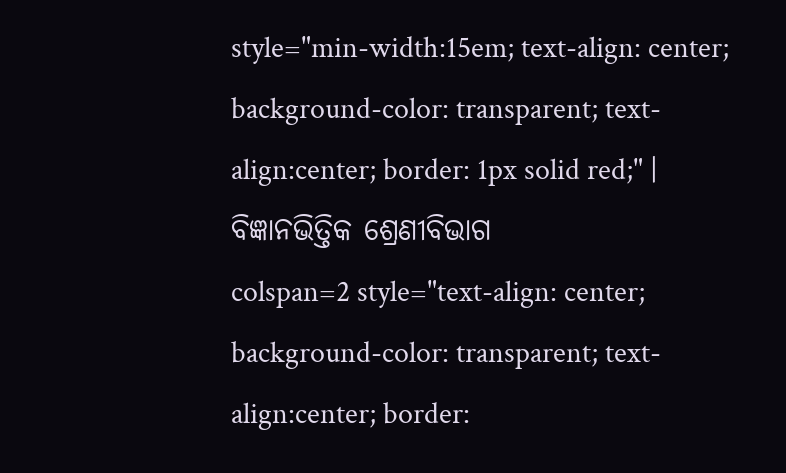style="min-width:15em; text-align: center; background-color: transparent; text-align:center; border: 1px solid red;" | ବିଜ୍ଞାନଭିତ୍ତିକ ଶ୍ରେଣୀବିଭାଗ
colspan=2 style="text-align: center; background-color: transparent; text-align:center; border: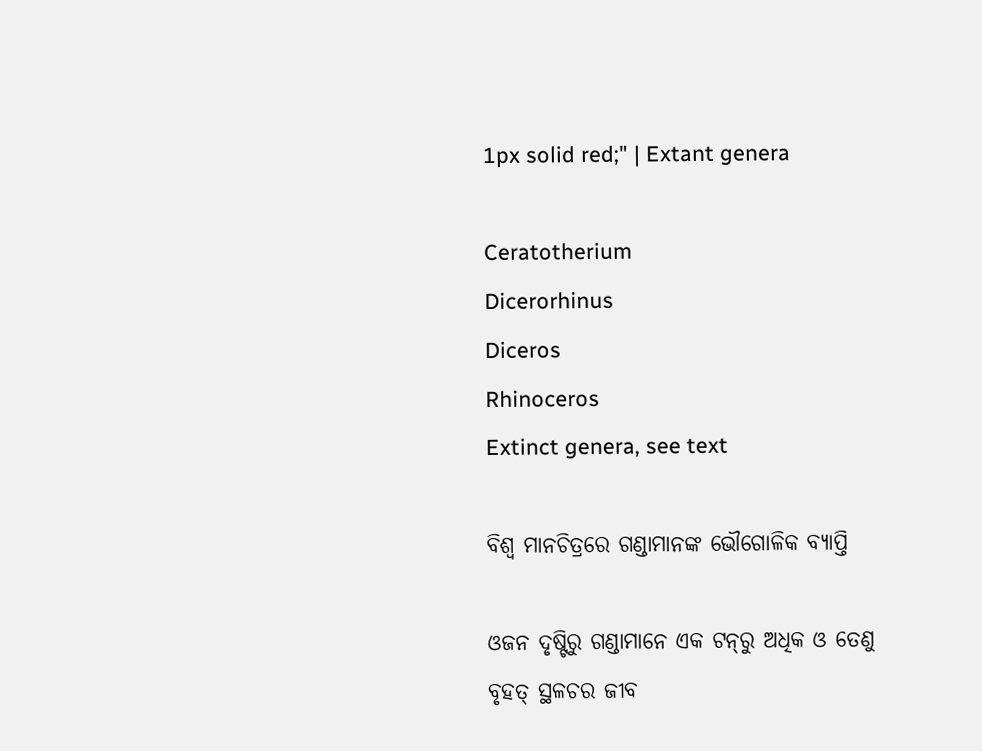1px solid red;" | Extant genera

Ceratotherium
Dicerorhinus
Diceros
Rhinoceros
Extinct genera, see text

ବିଶ୍ୱ ମାନଚିତ୍ରରେ ଗଣ୍ଡାମାନଙ୍କ ଭୌଗୋଳିକ ବ୍ୟାପ୍ତି

ଓଜନ ଦୃଷ୍ଟିରୁ ଗଣ୍ଡାମାନେ ଏକ ଟନ୍‍ରୁ ଅଧିକ ଓ ତେଣୁ ବୃହତ୍ ସ୍ଥଳଚର ଜୀବ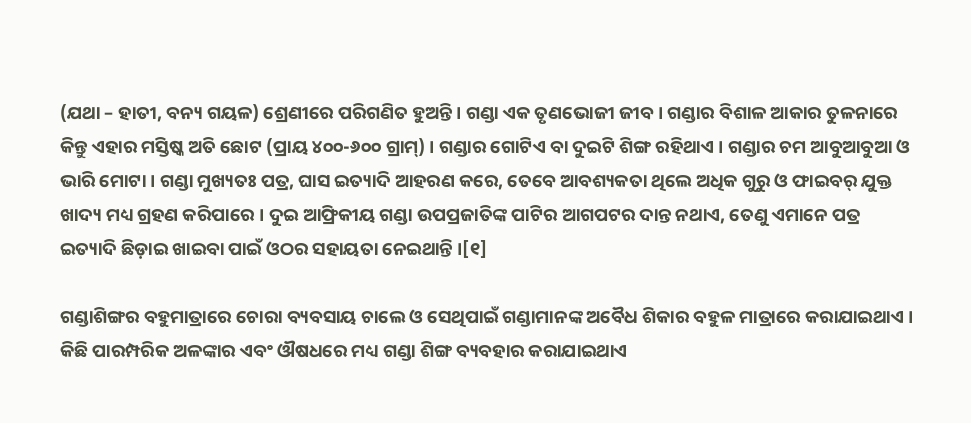(ଯଥା – ହାତୀ, ବନ୍ୟ ଗୟଳ) ଶ୍ରେଣୀରେ ପରିଗଣିତ ହୁଅନ୍ତି । ଗଣ୍ଡା ଏକ ତୃଣଭୋଜୀ ଜୀବ । ଗଣ୍ଡାର ବିଶାଳ ଆକାର ତୁଳନାରେ କିନ୍ତୁ ଏହାର ମସ୍ତିଷ୍କ ଅତି ଛୋଟ (ପ୍ରାୟ ୪୦୦-୬୦୦ ଗ୍ରାମ୍) । ଗଣ୍ଡାର ଗୋଟିଏ ବା ଦୁଇଟି ଶିଙ୍ଗ ରହିଥାଏ । ଗଣ୍ଡାର ଚମ ଆବୁଆବୁଆ ଓ ଭାରି ମୋଟା । ଗଣ୍ଡା ମୁଖ୍ୟତଃ ପତ୍ର, ଘାସ ଇତ୍ୟାଦି ଆହରଣ କରେ, ତେବେ ଆବଶ୍ୟକତା ଥିଲେ ଅଧିକ ଗୁରୁ ଓ ଫାଇବର୍ ଯୁକ୍ତ ଖାଦ୍ୟ ମଧ୍ୟ ଗ୍ରହଣ କରିପାରେ । ଦୁଇ ଆଫ୍ରିକୀୟ ଗଣ୍ଡା ଉପପ୍ରଜାତିଙ୍କ ପାଟିର ଆଗପଟର ଦାନ୍ତ ନଥାଏ, ତେଣୁ ଏମାନେ ପତ୍ର ଇତ୍ୟାଦି ଛିଡ଼ାଇ ଖାଇବା ପାଇଁ ଓଠର ସହାୟତା ନେଇଥାନ୍ତି ।[୧]

ଗଣ୍ଡାଶିଙ୍ଗର ବହୁମାତ୍ରାରେ ଚୋରା ବ୍ୟବସାୟ ଚାଲେ ଓ ସେଥିପାଇଁ ଗଣ୍ଡାମାନଙ୍କ ଅବୈଧ ଶିକାର ବହୁଳ ମାତ୍ରାରେ କରାଯାଇଥାଏ । କିଛି ପାରମ୍ପରିକ ଅଳଙ୍କାର ଏବଂ ଔଷଧରେ ମଧ୍ୟ ଗଣ୍ଡା ଶିଙ୍ଗ ବ୍ୟବହାର କରାଯାଇଥାଏ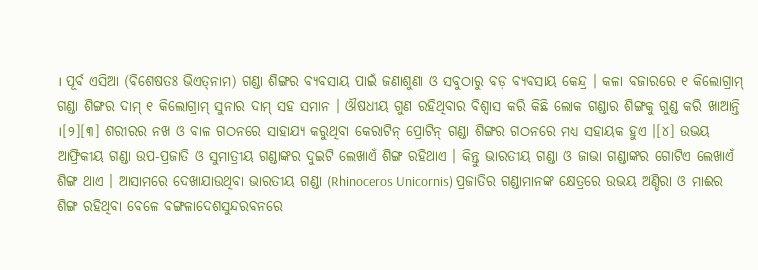। ପୂର୍ବ ଏସିଆ (ବିଶେଷତଃ ଭିଏତ୍‍ନାମ) ଗଣ୍ଡା ଶିଙ୍ଗର ବ୍ୟବସାୟ ପାଇଁ ଜଣାଶୁଣା ଓ ସବୁଠାରୁ ବଡ଼ ବ୍ୟବସାୟ କେନ୍ଦ୍ର । କଳା ବଜାରରେ ୧ କିଲୋଗ୍ରାମ୍ ଗଣ୍ଡା ଶିଙ୍ଗର ଦାମ୍ ୧ କିଲୋଗ୍ରାମ୍ ସୁନାର ଦାମ୍ ସହ ସମାନ । ଔଷଧୀୟ ଗୁଣ ରହିଥିବାର ବିଶ୍ୱାସ କରି କିଛି ଲୋକ ଗଣ୍ଡାର ଶିଙ୍ଗକୁ ଗୁଣ୍ଡ କରି ଖାଆନ୍ତି ।[୨][୩] ଶରୀରର ନଖ ଓ ବାଳ ଗଠନରେ ସାହାଯ୍ୟ କରୁଥିବା କେରାଟିନ୍ ପ୍ରୋଟିନ୍ ଗଣ୍ଡା ଶିଙ୍ଗର ଗଠନରେ ମଧ୍ୟ ସହାୟକ ହୁଏ ।[୪] ଉଭୟ ଆଫ୍ରିକୀୟ ଗଣ୍ଡା ଉପ-ପ୍ରଜାତି ଓ ସୁମାତ୍ରୀୟ ଗଣ୍ଡାଙ୍କର ଦୁଇଟି ଲେଖାଏଁ ଶିଙ୍ଗ ରହିଥାଏ । କିନ୍ତୁ ଭାରତୀୟ ଗଣ୍ଡା ଓ ଜାଭା ଗଣ୍ଡାଙ୍କର ଗୋଟିଏ ଲେଖାଏଁ ଶିଙ୍ଗ ଥାଏ । ଆସାମରେ ଦେଖାଯାଉଥିବା ଭାରତୀୟ ଗଣ୍ଡା (Rhinoceros Unicornis) ପ୍ରଜାତିର ଗଣ୍ଡାମାନଙ୍କ କ୍ଷେତ୍ରରେ ଉଭୟ ଅଣ୍ଡିରା ଓ ମାଈର ଶିଙ୍ଗ ରହିଥିବା ବେଳେ ବଙ୍ଗଳାଦେଶସୁନ୍ଦରବନରେ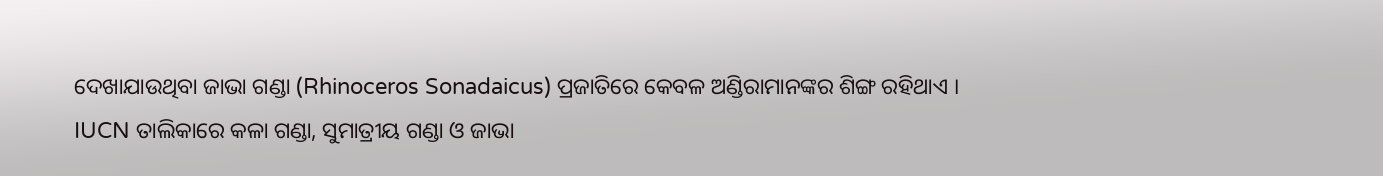ଦେଖାଯାଉଥିବା ଜାଭା ଗଣ୍ଡା (Rhinoceros Sonadaicus) ପ୍ରଜାତିରେ କେବଳ ଅଣ୍ଡିରାମାନଙ୍କର ଶିଙ୍ଗ ରହିଥାଏ । IUCN ତାଲିକାରେ କଳା ଗଣ୍ଡା, ସୁମାତ୍ରୀୟ ଗଣ୍ଡା ଓ ଜାଭା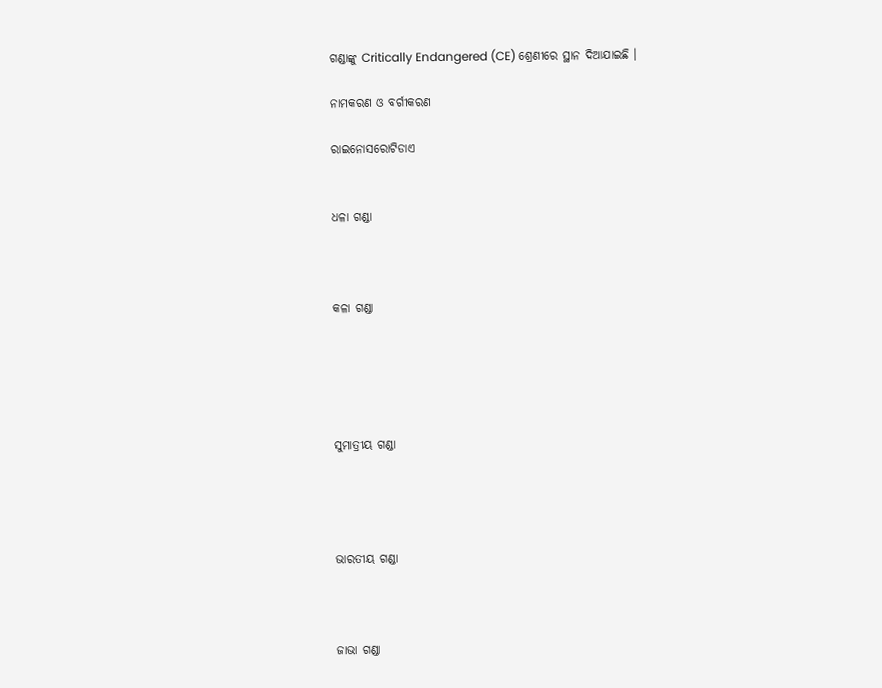ଗଣ୍ଡାଙ୍କୁ Critically Endangered (CE) ଶ୍ରେଣୀରେ ସ୍ଥାନ ଦିଆଯାଇଛି ।

ନାମକରଣ ଓ ବର୍ଗୀକରଣ

ରାଇନୋସରୋଟିଡାଏ


ଧଳା ଗଣ୍ଡା



କଳା ଗଣ୍ଡା





ସୁମାତ୍ରୀୟ ଗଣ୍ଡା




ଭାରତୀୟ ଗଣ୍ଡା



ଜାଭା ଗଣ୍ଡା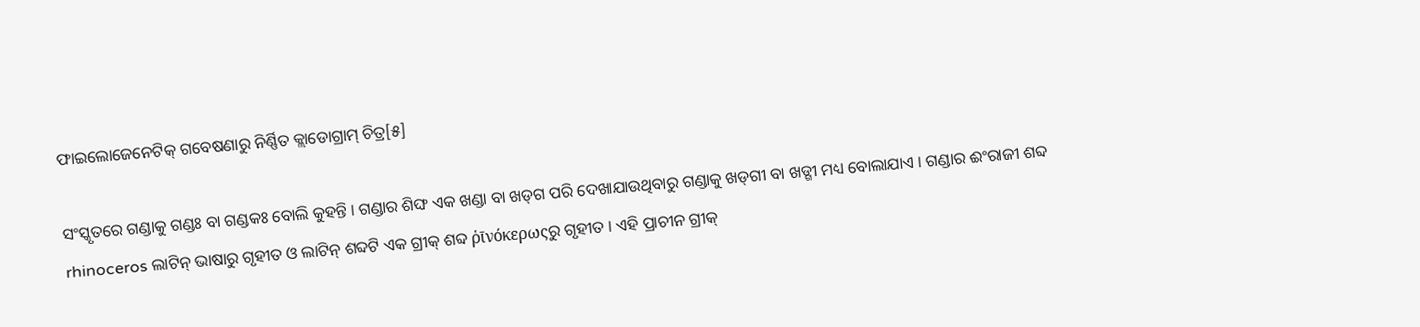ଫାଇଲୋଜେନେଟିକ୍ ଗବେଷଣାରୁ ନିର୍ଣ୍ଣିତ କ୍ଲାଡୋଗ୍ରାମ୍ ଚିତ୍ର[୫]

ସଂସ୍କୃତରେ ଗଣ୍ଡାକୁ ଗଣ୍ଡଃ ବା ଗଣ୍ଡକଃ ବୋଲି କୁହନ୍ତି । ଗଣ୍ଡାର ଶିଙ୍ଘ ଏକ ଖଣ୍ଡା ବା ଖଡ୍‍ଗ ପରି ଦେଖାଯାଉଥିବାରୁ ଗଣ୍ଡାକୁ ଖଡ୍‍ଗୀ ବା ଖଡ୍ଗୀ ମଧ୍ୟ ବୋଲାଯାଏ । ଗଣ୍ଡାର ଈଂରାଜୀ ଶବ୍ଦ rhinoceros ଲାଟିନ୍ ଭାଷାରୁ ଗୃହୀତ ଓ ଲାଟିନ୍ ଶବ୍ଦଟି ଏକ ଗ୍ରୀକ୍ ଶବ୍ଦ ῥῑνόκερωςରୁ ଗୃହୀତ । ଏହି ପ୍ରାଚୀନ ଗ୍ରୀକ୍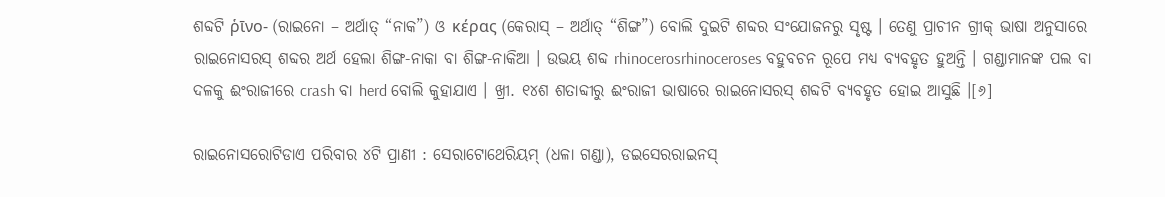ଶବ୍ଦଟି ῥῑνο- (ରାଇନୋ – ଅର୍ଥାତ୍ “ନାକ”) ଓ κέρας (କେରାସ୍ – ଅର୍ଥାତ୍ “ଶିଙ୍ଗ”) ବୋଲି ଦୁଇଟି ଶବ୍ଦର ସଂଯୋଜନରୁ ସୃଷ୍ଟ । ତେଣୁ ପ୍ରାଚୀନ ଗ୍ରୀକ୍ ଭାଷା ଅନୁସାରେ ରାଇନୋସରସ୍ ଶବ୍ଦର ଅର୍ଥ ହେଲା ଶିଙ୍ଗ-ନାକା ବା ଶିଙ୍ଗ-ନାକିଆ । ଉଭୟ ଶବ୍ଦ rhinocerosrhinoceroses ବହୁବଚନ ରୂପେ ମଧ୍ୟ ବ୍ୟବହୃତ ହୁଅନ୍ତି । ଗଣ୍ଡାମାନଙ୍କ ପଲ ବା ଦଳକୁ ଈଂରାଜୀରେ crash ବା herd ବୋଲି କୁହାଯାଏ । ଖ୍ରୀ. ୧୪ଶ ଶତାବ୍ଦୀରୁ ଈଂରାଜୀ ଭାଷାରେ ରାଇନୋସରସ୍ ଶବ୍ଦଟି ବ୍ୟବହୃତ ହୋଇ ଆସୁଛି ।[୬]

ରାଇନୋସରୋଟିଡାଏ ପରିବାର ୪ଟି ପ୍ରାଣୀ : ସେରାଟୋଥେରିୟମ୍ (ଧଳା ଗଣ୍ଡା), ଡଇସେରରାଇନସ୍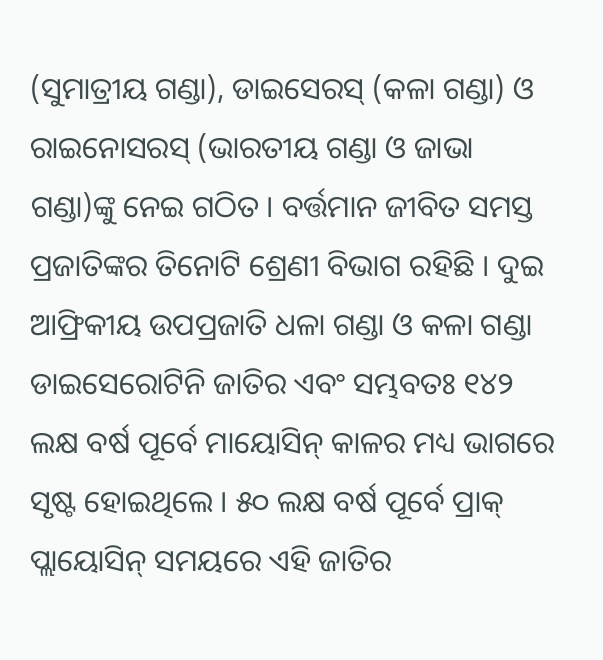(ସୁମାତ୍ରୀୟ ଗଣ୍ଡା), ଡାଇସେରସ୍ (କଳା ଗଣ୍ଡା) ଓ ରାଇନୋସରସ୍ (ଭାରତୀୟ ଗଣ୍ଡା ଓ ଜାଭା ଗଣ୍ଡା)ଙ୍କୁ ନେଇ ଗଠିତ । ବର୍ତ୍ତମାନ ଜୀବିତ ସମସ୍ତ ପ୍ରଜାତିଙ୍କର ତିନୋଟି ଶ୍ରେଣୀ ବିଭାଗ ରହିଛି । ଦୁଇ ଆଫ୍ରିକୀୟ ଉପପ୍ରଜାତି ଧଳା ଗଣ୍ଡା ଓ କଳା ଗଣ୍ଡା ଡାଇସେରୋଟିନି ଜାତିର ଏବଂ ସମ୍ଭବତଃ ୧୪୨ ଲକ୍ଷ ବର୍ଷ ପୂର୍ବେ ମାୟୋସିନ୍ କାଳର ମଧ୍ୟ ଭାଗରେ ସୃଷ୍ଟ ହୋଇଥିଲେ । ୫୦ ଲକ୍ଷ ବର୍ଷ ପୂର୍ବେ ପ୍ରାକ୍ ପ୍ଲାୟୋସିନ୍ ସମୟରେ ଏହି ଜାତିର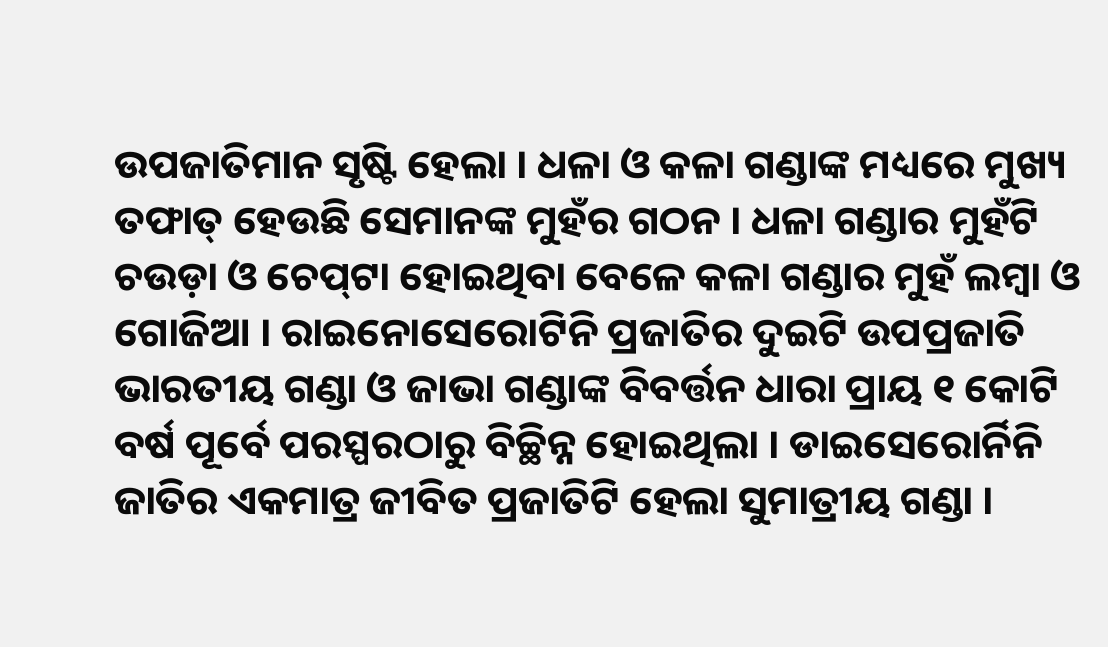ଉପଜାତିମାନ ସୃଷ୍ଟି ହେଲା । ଧଳା ଓ କଳା ଗଣ୍ଡାଙ୍କ ମଧ୍ୟରେ ମୁଖ୍ୟ ତଫାତ୍ ହେଉଛି ସେମାନଙ୍କ ମୁହଁର ଗଠନ । ଧଳା ଗଣ୍ଡାର ମୁହଁଟି ଚଉଡ଼ା ଓ ଚେପ୍‍ଟା ହୋଇଥିବା ବେଳେ କଳା ଗଣ୍ଡାର ମୁହଁ ଲମ୍ବା ଓ ଗୋଜିଆ । ରାଇନୋସେରୋଟିନି ପ୍ରଜାତିର ଦୁଇଟି ଉପପ୍ରଜାତି ଭାରତୀୟ ଗଣ୍ଡା ଓ ଜାଭା ଗଣ୍ଡାଙ୍କ ବିବର୍ତ୍ତନ ଧାରା ପ୍ରାୟ ୧ କୋଟି ବର୍ଷ ପୂର୍ବେ ପରସ୍ପରଠାରୁ ବିଚ୍ଛିନ୍ନ ହୋଇଥିଲା । ଡାଇସେରୋର୍ନିନି ଜାତିର ଏକମାତ୍ର ଜୀବିତ ପ୍ରଜାତିଟି ହେଲା ସୁମାତ୍ରୀୟ ଗଣ୍ଡା ।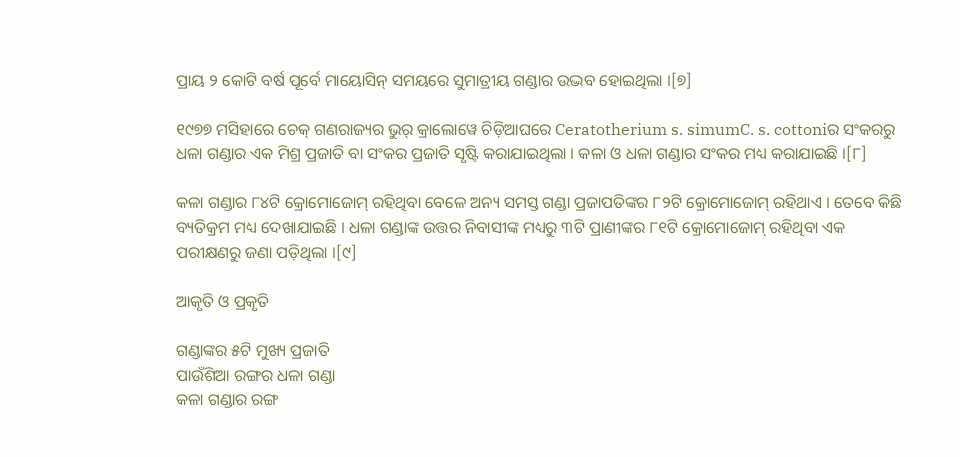ପ୍ରାୟ ୨ କୋଟି ବର୍ଷ ପୂର୍ବେ ମାୟୋସିନ୍ ସମୟରେ ସୁମାତ୍ରୀୟ ଗଣ୍ଡାର ଉଦ୍ଭବ ହୋଇଥିଲା ।[୭]

୧୯୭୭ ମସିହାରେ ଚେକ୍ ଗଣରାଜ୍ୟର ଭୁର୍ କ୍ରାଲୋୱେ ଚିଡ଼ିଆଘରେ Ceratotherium s. simumC. s. cottoniର ସଂକରରୁ ଧଳା ଗଣ୍ଡାର ଏକ ମିଶ୍ର ପ୍ରଜାତି ବା ସଂକର ପ୍ରଜାତି ସୃଷ୍ଟି କରାଯାଇଥିଲା । କଳା ଓ ଧଳା ଗଣ୍ଡାର ସଂକର ମଧ୍ୟ କରାଯାଇଛି ।[୮]

କଳା ଗଣ୍ଡାର ୮୪ଟି କ୍ରୋମୋଜୋମ୍ ରହିଥିବା ବେଳେ ଅନ୍ୟ ସମସ୍ତ ଗଣ୍ଡା ପ୍ରଜାପତିଙ୍କର ୮୨ଟି କ୍ରୋମୋଜୋମ୍ ରହିଥାଏ । ତେବେ କିଛି ବ୍ୟତିକ୍ରମ ମଧ୍ୟ ଦେଖାଯାଇଛି । ଧଳା ଗଣ୍ଡାଙ୍କ ଉତ୍ତର ନିବାସୀଙ୍କ ମଧ୍ୟରୁ ୩ଟି ପ୍ରାଣୀଙ୍କର ୮୧ଟି କ୍ରୋମୋଜୋମ୍ ରହିଥିବା ଏକ ପରୀକ୍ଷଣରୁ ଜଣା ପଡ଼ିଥିଲା ।[୯]

ଆକୃତି ଓ ପ୍ରକୃତି

ଗଣ୍ଡାଙ୍କର ୫ଟି ମୁଖ୍ୟ ପ୍ରଜାତି
ପାଉଁଶିଆ ରଙ୍ଗର ଧଳା ଗଣ୍ଡା
କଳା ଗଣ୍ଡାର ରଙ୍ଗ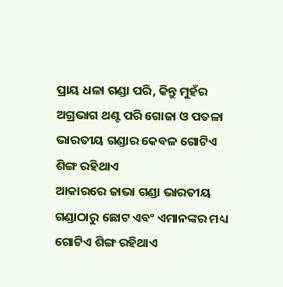ପ୍ରାୟ ଧଳା ଗଣ୍ଡା ପରି, କିନ୍ତୁ ମୁହଁର ଅଗ୍ରଭାଗ ଥଣ୍ଟ ପରି ଗୋଜା ଓ ପତଳା
ଭାରତୀୟ ଗଣ୍ଡାର କେବଳ ଗୋଟିଏ ଶିଙ୍ଗ ରହିଥାଏ
ଆକାରରେ ଜାଭା ଗଣ୍ଡା ଭାରତୀୟ ଗଣ୍ଡାଠାରୁ ଛୋଟ ଏବଂ ଏମାନଙ୍କର ମଧ୍ୟ ଗୋଟିଏ ଶିଙ୍ଗ ରହିଥାଏ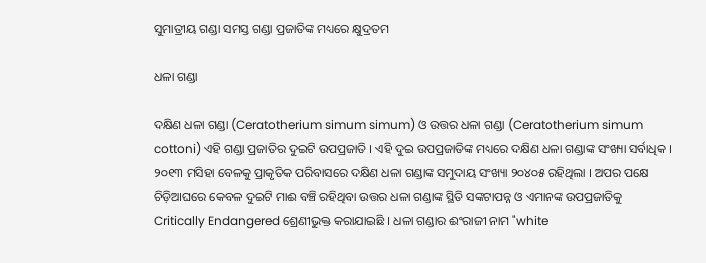ସୁମାତ୍ରୀୟ ଗଣ୍ଡା ସମସ୍ତ ଗଣ୍ଡା ପ୍ରଜାତିଙ୍କ ମଧ୍ୟରେ କ୍ଷୁଦ୍ରତମ

ଧଳା ଗଣ୍ଡା

ଦକ୍ଷିଣ ଧଳା ଗଣ୍ଡା (Ceratotherium simum simum) ଓ ଉତ୍ତର ଧଳା ଗଣ୍ଡା (Ceratotherium simum cottoni) ଏହି ଗଣ୍ଡା ପ୍ରଜାତିର ଦୁଇଟି ଉପପ୍ରଜାତି । ଏହି ଦୁଇ ଉପପ୍ରଜାତିଙ୍କ ମଧ୍ୟରେ ଦକ୍ଷିଣ ଧଳା ଗଣ୍ଡାଙ୍କ ସଂଖ୍ୟା ସର୍ବାଧିକ । ୨୦୧୩ ମସିହା ବେଳକୁ ପ୍ରାକୃତିକ ପରିବାସରେ ଦକ୍ଷିଣ ଧଳା ଗଣ୍ଡାଙ୍କ ସମୁଦାୟ ସଂଖ୍ୟା ୨୦୪୦୫ ରହିଥିଲା । ଅପର ପକ୍ଷେ ଚିଡ଼ିଆଘରେ କେବଳ ଦୁଇଟି ମାଈ ବଞ୍ଚି ରହିଥିବା ଉତ୍ତର ଧଳା ଗଣ୍ଡାଙ୍କ ସ୍ଥିତି ସଙ୍କଟାପନ୍ନ ଓ ଏମାନଙ୍କ ଉପପ୍ରଜାତିକୁ Critically Endangered ଶ୍ରେଣୀଭୁକ୍ତ କରାଯାଇଛି । ଧଳା ଗଣ୍ଡାର ଈଂରାଜୀ ନାମ "white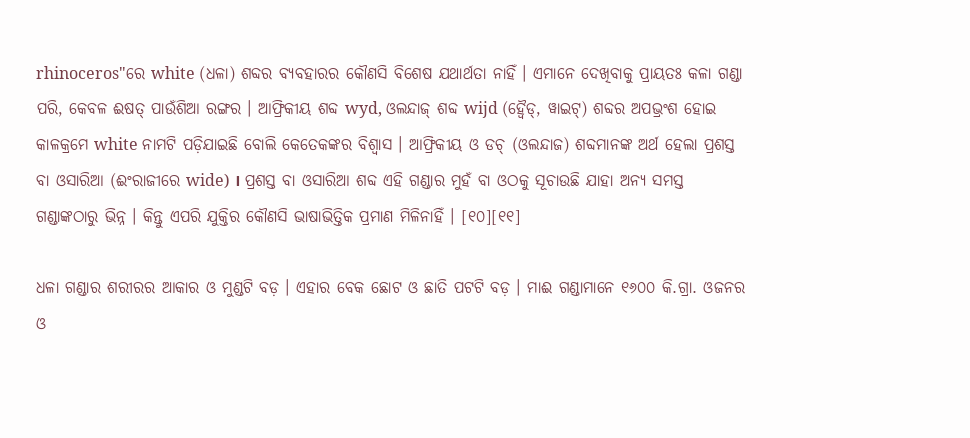rhinoceros"ରେ white (ଧଳା) ଶବ୍ଦର ବ୍ୟବହାରର କୌଣସି ବିଶେଷ ଯଥାର୍ଥତା ନାହିଁ । ଏମାନେ ଦେଖିବାକୁ ପ୍ରାୟତଃ କଳା ଗଣ୍ଡା ପରି, କେବଳ ଈଷତ୍ ପାଉଁଶିଆ ରଙ୍ଗର । ଆଫ୍ରିକୀୟ ଶବ୍ଦ wyd, ଓଲନ୍ଦାଜ୍ ଶବ୍ଦ wijd (ହ୍ୱୈଡ୍, ୱାଇଟ୍) ଶବ୍ଦର ଅପଭ୍ରଂଶ ହୋଇ କାଳକ୍ରମେ white ନାମଟି ପଡ଼ିଯାଇଛି ବୋଲି କେତେକଙ୍କର ବିଶ୍ୱାସ । ଆଫ୍ରିକୀୟ ଓ ଡଚ୍ (ଓଲନ୍ଦାଜ) ଶବ୍ଦମାନଙ୍କ ଅର୍ଥ ହେଲା ପ୍ରଶସ୍ତ ବା ଓସାରିଆ (ଈଂରାଜୀରେ wide) । ପ୍ରଶସ୍ତ ବା ଓସାରିଆ ଶବ୍ଦ ଏହି ଗଣ୍ଡାର ମୁହଁ ବା ଓଠକୁ ସୂଚାଉଛି ଯାହା ଅନ୍ୟ ସମସ୍ତ ଗଣ୍ଡାଙ୍କଠାରୁ ଭିନ୍ନ । କିନ୍ତୁ ଏପରି ଯୁକ୍ତିର କୌଣସି ଭାଷାଭିତ୍ତିକ ପ୍ରମାଣ ମିଳିନାହିଁ । [୧୦][୧୧]

ଧଳା ଗଣ୍ଡାର ଶରୀରର ଆକାର ଓ ମୁଣ୍ଡଟି ବଡ଼ । ଏହାର ବେକ ଛୋଟ ଓ ଛାତି ପଟଟି ବଡ଼ । ମାଈ ଗଣ୍ଡାମାନେ ୧୬୦୦ କି.ଗ୍ରା. ଓଜନର ଓ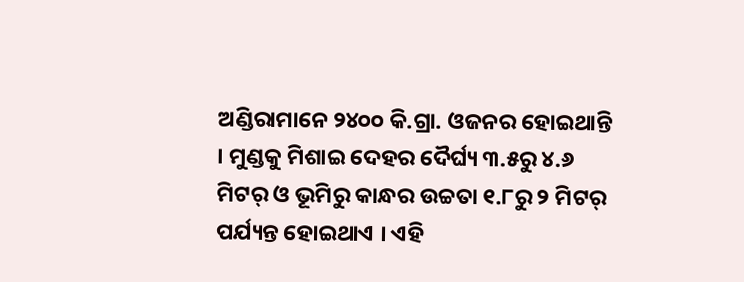ଅଣ୍ଡିରାମାନେ ୨୪୦୦ କି.ଗ୍ରା. ଓଜନର ହୋଇଥାନ୍ତି । ମୁଣ୍ଡକୁ ମିଶାଇ ଦେହର ଦୈର୍ଘ୍ୟ ୩.୫ରୁ ୪.୬ ମିଟର୍ ଓ ଭୂମିରୁ କାନ୍ଧର ଉଚ୍ଚତା ୧.୮ରୁ ୨ ମିଟର୍ ପର୍ଯ୍ୟନ୍ତ ହୋଇଥାଏ । ଏହି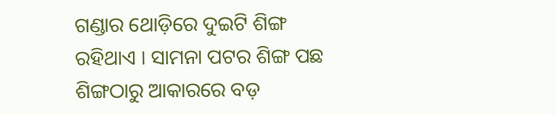ଗଣ୍ଡାର ଥୋଡ଼ିରେ ଦୁଇଟି ଶିଙ୍ଗ ରହିଥାଏ । ସାମନା ପଟର ଶିଙ୍ଗ ପଛ ଶିଙ୍ଗଠାରୁ ଆକାରରେ ବଡ଼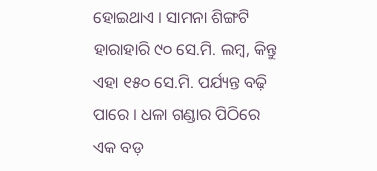ହୋଇଥାଏ । ସାମନା ଶିଙ୍ଗଟି ହାରାହାରି ୯୦ ସେ.ମି. ଲମ୍ବ, କିନ୍ତୁ ଏହା ୧୫୦ ସେ.ମି. ପର୍ଯ୍ୟନ୍ତ ବଢ଼ି ପାରେ । ଧଳା ଗଣ୍ଡାର ପିଠିରେ ଏକ ବଡ଼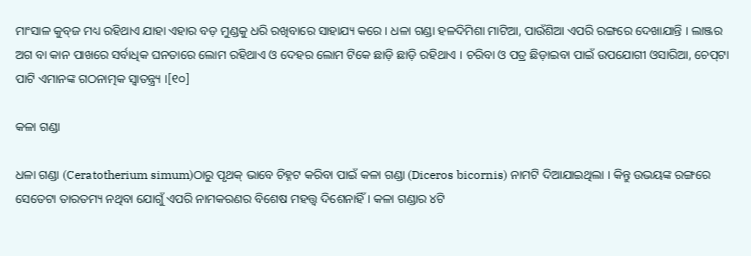ମାଂସାଳ କୁବ୍‍ଜ ମଧ୍ୟ ରହିଥାଏ ଯାହା ଏହାର ବଡ଼ ମୁଣ୍ଡକୁ ଧରି ରଖିବାରେ ସାହାଯ୍ୟ କରେ । ଧଳା ଗଣ୍ଡା ହଳଦିମିଶା ମାଟିଆ, ପାଉଁଶିଆ ଏପରି ରଙ୍ଗରେ ଦେଖାଯାନ୍ତି । ଲାଞ୍ଜର ଅଗ ବା କାନ ପାଖରେ ସର୍ବାଧିକ ଘନତାରେ ଲୋମ ରହିଥାଏ ଓ ଦେହର ଲୋମ ଟିକେ ଛାଡ଼ି ଛାଡ଼ି ରହିଥାଏ । ଚରିବା ଓ ପତ୍ର ଛିଡ଼ାଇବା ପାଇଁ ଉପଯୋଗୀ ଓସାରିଆ, ଚେପ୍‍ଟା ପାଟି ଏମାନଙ୍କ ଗଠନାତ୍ମକ ସ୍ୱାତନ୍ତ୍ର୍ୟ ।[୧୦]

କଳା ଗଣ୍ଡା

ଧଳା ଗଣ୍ଡା (Ceratotherium simum)ଠାରୁ ପୃଥକ୍ ଭାବେ ଚିହ୍ନଟ କରିବା ପାଇଁ କଳା ଗଣ୍ଡା (Diceros bicornis) ନାମଟି ଦିଆଯାଇଥିଲା । କିନ୍ତୁ ଉଭୟଙ୍କ ରଙ୍ଗରେ ସେତେଟା ତାରତମ୍ୟ ନଥିବା ଯୋଗୁଁ ଏପରି ନାମକରଣର ବିଶେଷ ମହତ୍ତ୍ୱ ଦିଶେନାହିଁ । କଳା ଗଣ୍ଡାର ୪ଟି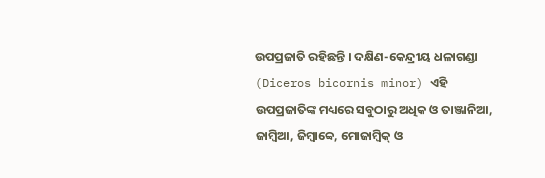ଉପପ୍ରଜାତି ରହିଛନ୍ତି । ଦକ୍ଷିଣ-କେନ୍ଦ୍ରୀୟ ଧଳାଗଣ୍ଡା (Diceros bicornis minor) ଏହି ଉପପ୍ରଜାତିଙ୍କ ମଧ୍ୟରେ ସବୁଠାରୁ ଅଧିକ ଓ ତାଞ୍ଜାନିଆ, ଜାମ୍ବିଆ, ଜିମ୍ବାବ୍ୱେ, ମୋଜାମ୍ବିକ୍ ଓ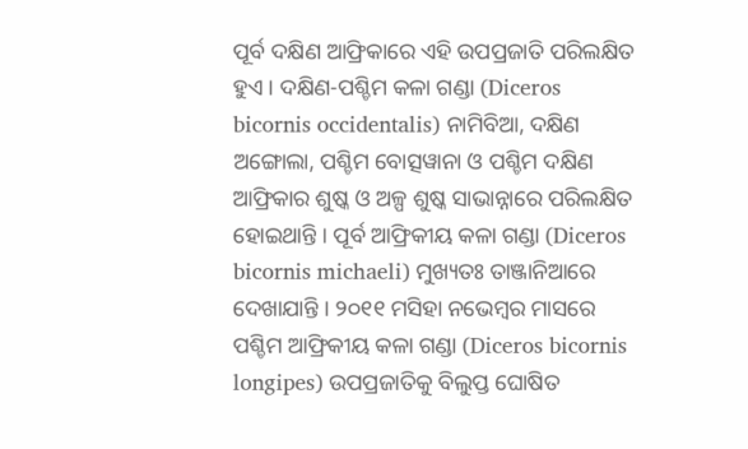ପୂର୍ବ ଦକ୍ଷିଣ ଆଫ୍ରିକାରେ ଏହି ଉପପ୍ରଜାତି ପରିଲକ୍ଷିତ ହୁଏ । ଦକ୍ଷିଣ-ପଶ୍ଚିମ କଳା ଗଣ୍ଡା (Diceros bicornis occidentalis) ନାମିବିଆ, ଦକ୍ଷିଣ ଅଙ୍ଗୋଲା, ପଶ୍ଚିମ ବୋତ୍ସୱାନା ଓ ପଶ୍ଚିମ ଦକ୍ଷିଣ ଆଫ୍ରିକାର ଶୁଷ୍କ ଓ ଅଳ୍ପ ଶୁଷ୍କ ସାଭାନ୍ନାରେ ପରିଲକ୍ଷିତ ହୋଇଥାନ୍ତି । ପୂର୍ବ ଆଫ୍ରିକୀୟ କଳା ଗଣ୍ଡା (Diceros bicornis michaeli) ମୁଖ୍ୟତଃ ତାଞ୍ଜାନିଆରେ ଦେଖାଯାନ୍ତି । ୨୦୧୧ ମସିହା ନଭେମ୍ବର ମାସରେ ପଶ୍ଚିମ ଆଫ୍ରିକୀୟ କଳା ଗଣ୍ଡା (Diceros bicornis longipes) ଉପପ୍ରଜାତିକୁ ବିଲୁପ୍ତ ଘୋଷିତ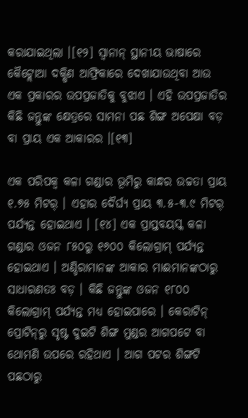କରାଯାଇଥିଲା ।[୧୨] ସ୍ୱାନାନ୍ ସ୍ଥାନୀୟ ଭାଷାରେ କୈଟ୍ଲୋଆ ଦକ୍ଷିଣ ଆଫ୍ରିକାରେ ଦେଖାଯାଉଥିବା ଆଉ ଏକ ପ୍ରକାରର ଉପପ୍ରଜାତିକୁ ବୁଝାଏ । ଏହି ଉପପ୍ରଜାତିର କିଛି ଜନ୍ତୁଙ୍କ କ୍ଷେତ୍ରରେ ସାମନା ପଛ ଶିଙ୍ଗ ଅପେକ୍ଷା ବଡ଼ ବା ପ୍ରାୟ ଏକ ଆକାରର ।[୧୩]

ଏକ ପରିପକ୍ୱ କଳା ଗଣ୍ଡାର ଭୂମିରୁ କାନ୍ଧର ଉଚ୍ଚତା ପ୍ରାୟ ୧.୭୫ ମିଟର୍ । ଏହାର ଦୈର୍ଘ୍ୟ ପ୍ରାୟ ୩.୫-୩.୯ ମିଟର୍ ପର୍ଯ୍ୟନ୍ତ ହୋଇଥାଏ । [୧୪] ଏକ ପ୍ରାପ୍ତବୟସ୍କ କଳା ଗଣ୍ଡାର ଓଜନ ୮୫୦ରୁ ୧୬୦୦ କିଲୋଗ୍ରାମ୍ ପର୍ଯ୍ୟନ୍ତ ହୋଇଥାଏ । ଅଣ୍ଡିରାମାନଙ୍କ ଆକାର ମାଈମାନଙ୍କଠାରୁ ସାଧାରଣତଃ ବଡ଼ । କିଛି ଜନ୍ତୁଙ୍କ ଓଜନ ୧୮୦୦ କିଲୋଗ୍ରାମ୍ ପର୍ଯ୍ୟନ୍ତ ମଧ୍ୟ ହୋଇପାରେ । କେରାଟିନ୍ ପ୍ରୋଟିନ୍‍ରୁ ସୃଷ୍ଟ ଦୁଇଟି ଶିଙ୍ଗ ମୁଣ୍ଡର ଆଗପଟେ ବା ଥୋମଣି ଉପରେ ରହିଥାଏ । ଆଗ ପଟର ଶିଙ୍ଗଟି ପଛଠାରୁ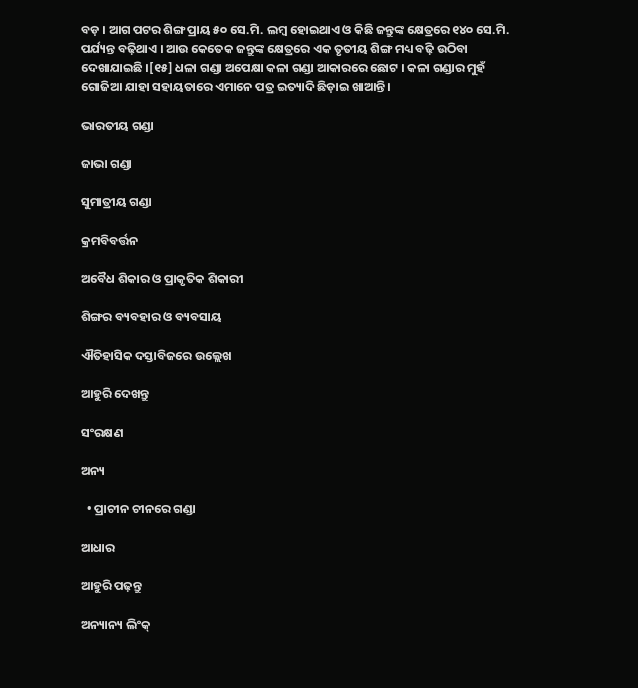ବଡ଼ । ଆଗ ପଟର ଶିଙ୍ଗ ପ୍ରାୟ ୫୦ ସେ.ମି. ଲମ୍ବ ହୋଇଥାଏ ଓ କିଛି ଜନ୍ତୁଙ୍କ କ୍ଷେତ୍ରରେ ୧୪୦ ସେ.ମି. ପର୍ଯ୍ୟନ୍ତ ବଢ଼ିଥାଏ । ଆଉ କେତେକ ଜନ୍ତୁଙ୍କ କ୍ଷେତ୍ରରେ ଏକ ତୃତୀୟ ଶିଙ୍ଗ ମଧ୍ୟ ବଢ଼ି ଉଠିବା ଦେଖାଯାଇଛି ।[୧୫] ଧଳା ଗଣ୍ଡା ଅପେକ୍ଷା କଳା ଗଣ୍ଡା ଆକାରରେ ଛୋଟ । କଳା ଗଣ୍ଡାର ମୁହଁ ଗୋଜିଆ ଯାହା ସହାୟତାରେ ଏମାନେ ପତ୍ର ଇତ୍ୟାଦି ଛିଡ଼ାଇ ଖାଆନ୍ତି ।

ଭାରତୀୟ ଗଣ୍ଡା

ଜାଭା ଗଣ୍ଡା

ସୁମାତ୍ରୀୟ ଗଣ୍ଡା

କ୍ରମବିବର୍ତ୍ତନ

ଅବୈଧ ଶିକାର ଓ ପ୍ରାକୃତିକ ଶିକାରୀ

ଶିଙ୍ଗର ବ୍ୟବହାର ଓ ବ୍ୟବସାୟ

ଐତିହାସିକ ଦସ୍ତାବିଜରେ ଉଲ୍ଲେଖ

ଆହୁରି ଦେଖନ୍ତୁ

ସଂରକ୍ଷଣ

ଅନ୍ୟ

  • ପ୍ରାଚୀନ ଚୀନରେ ଗଣ୍ଡା

ଆଧାର

ଆହୁରି ପଢ଼ନ୍ତୁ

ଅନ୍ୟାନ୍ୟ ଲିଂକ୍